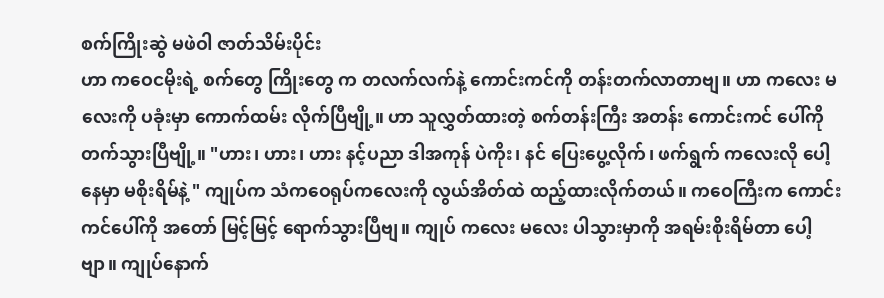စက်ကြိုးဆွဲ မဖဲဝါ ဇာတ်သိမ်းပိုင်း
ဟာ ကဝေငမိုးရဲ့ စက်တွေ ကြိုးတွေ က တလက်လက်နဲ့ ကောင်းကင်ကို တန်းတက်လာတာဗျ။ ဟာ ကလေး မလေးကို ပခုံးမှာ ကောက်ထမ်း လိုက်ပြီဗျို့။ ဟာ သူလွှတ်ထားတဲ့ စက်တန်းကြီး အတန်း ကောင်းကင် ပေါ်ကို တက်သွားပြီဗျို့။ "ဟား၊ ဟား၊ ဟား နင့်ပညာ ဒါအကုန် ပဲကိုး၊ နင် ပြေးပွေ့လိုက်၊ ဖက်ရွက် ကလေးလို ပေါ့နေမှာ မစိုးရိမ်နဲ့ " ကျုပ်က သံကဝေရုပ်ကလေးကို လွယ်အိတ်ထဲ ထည့်ထားလိုက်တယ်။ ကဝေကြီးက ကောင်းကင်ပေါ်ကို အတော် မြင့်မြင့် ရောက်သွားပြီဗျ။ ကျုပ် ကလေး မလေး ပါသွားမှာကို အရမ်းစိုးရိမ်တာ ပေါ့ဗျာ။ ကျုပ်နောက်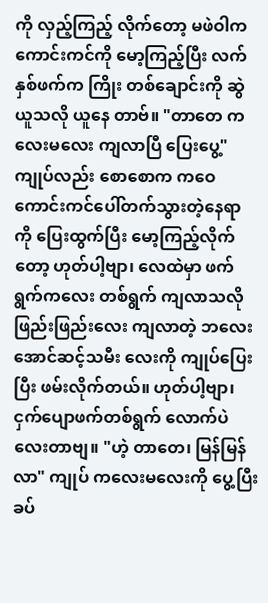ကို လှည့်ကြည့် လိုက်တော့ မဖဲဝါက ကောင်းကင်ကို မော့ကြည့်ပြီး လက်နှစ်ဖက်က ကြိုး တစ်ချောင်းကို ဆွဲယူသလို ယူနေ တာဗ်။ "တာတေ ကလေးမလေး ကျလာပြီ ပြေးပွေ့" ကျုပ်လည်း စောစောက ကဝေ ကောင်းကင်ပေါ်တက်သွားတဲ့နေရာ ကို ပြေးထွက်ပြီး မော့ကြည့်လိုက်တော့ ဟုတ်ပါ့ဗျာ၊ လေထဲမှာ ဖက်ရွက်ကလေး တစ်ရွက် ကျလာသလို ဖြည်းဖြည်းလေး ကျလာတဲ့ ဘလေးအောင်ဆင့်သမီး လေးကို ကျုပ်ပြေးပြီး ဖမ်းလိုက်တယ်။ ဟုတ်ပါ့ဗျာ၊ ငှက်ပျောဖက်တစ်ရွက် လောက်ပဲ လေးတာဗျ။ "ဟဲ့ တာတေ၊ မြန်မြန်လာ" ကျုပ် ကလေးမလေးကို ပွေ့ပြီး ခပ်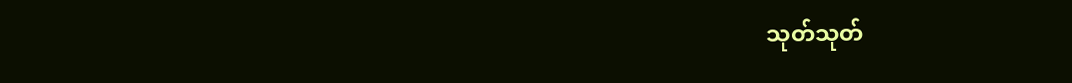သုတ်သုတ်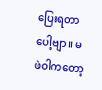ပြေးရတာပေါ့ဗျာ။ မဖဲဝါကတော့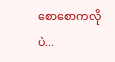စောစောကလိုပဲ...